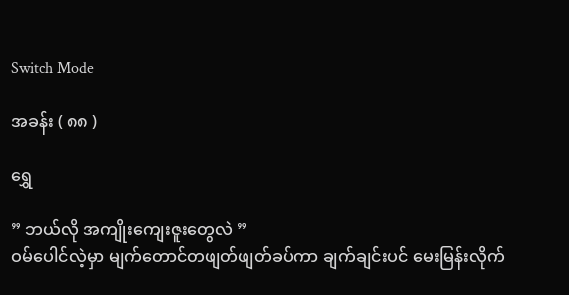Switch Mode

အခန်း ( ၈၈ )

ရွှေ

” ဘယ်လို အကျိုးကျေးဇူးတွေလဲ ”
ဝမ်ပေါင်လဲ့မှာ မျက်တောင်တဖျတ်ဖျတ်ခပ်ကာ ချက်ချင်းပင် မေးမြန်းလိုက်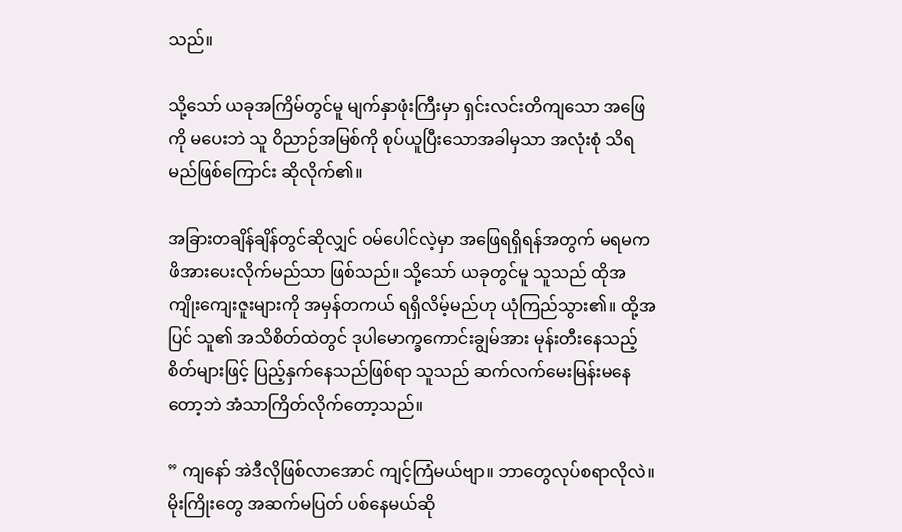သည်။

သို့သော် ယခုအကြိမ်တွင်မူ မျက်နှာဖုံးကြီးမှာ ရှင်းလင်းတိကျသော အဖြေကို မပေးဘဲ သူ ဝိညာဉ်အမြစ်ကို စုပ်ယူပြီးသောအခါမှသာ အလုံးစုံ သိရမည်ဖြစ်ကြောင်း ဆိုလိုက်၏။

အခြားတချိန်ချိန်တွင်ဆိုလျှင် ဝမ်ပေါင်လဲ့မှာ အဖြေရရှိရန်အတွက် မရမက ဖိအားပေးလိုက်မည်သာ ဖြစ်သည်။ သို့သော် ယခုတွင်မူ သူသည် ထိုအကျိုးကျေးဇူးများကို အမှန်တကယ် ရရှိလိမ့်မည်ဟု ယုံကြည်သွား၏။ ထို့အပြင် သူ၏ အသိစိတ်ထဲတွင် ဒုပါမောက္ခကောင်းချွမ်အား မုန်းတီးနေသည့် စိတ်များဖြင့် ပြည့်နှက်နေသည်ဖြစ်ရာ သူသည် ဆက်လက်မေးမြန်းမနေတော့ဘဲ အံသာကြိတ်လိုက်တော့သည်။

” ကျနော် အဲဒီလိုဖြစ်လာအောင် ကျင့်ကြံမယ်ဗျာ။ ဘာတွေလုပ်စရာလိုလဲ။ မိုးကြိုးတွေ အဆက်မပြတ် ပစ်နေမယ်ဆို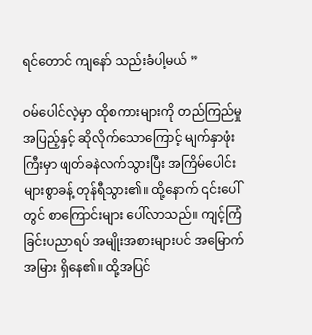ရင်တောင် ကျနော် သည်းခံပါ့မယ် ”

ဝမ်ပေါင်လဲ့မှာ ထိုစကားများကို တည်ကြည်မှုအပြည့်နှင့် ဆိုလိုက်သောကြောင့် မျက်နှာဖုံးကြီးမှာ ဖျတ်ခနဲလက်သွားပြီး အကြိမ်ပေါင်းများစွာခန့် တုန်ရီသွား၏။ ထို့နောက် ၎င်းပေါ်တွင် စာကြောင်းများ ပေါ်လာသည်။ ကျင့်ကြံခြင်းပညာရပ် အမျိုးအစားများပင် အမြောက်အမြား ရှိနေ၏။ ထို့အပြင်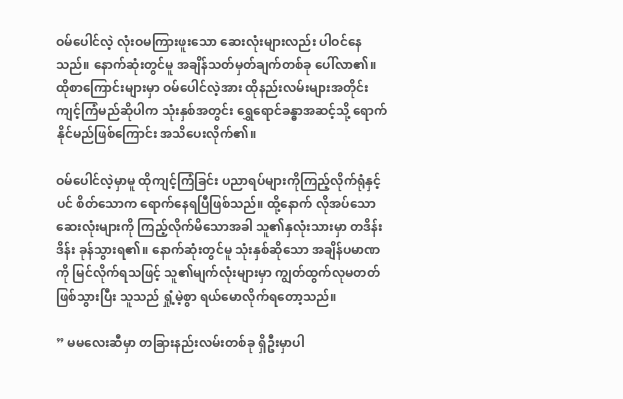ဝမ်ပေါင်လဲ့ လုံးဝမကြားဖူးသော ဆေးလုံးများလည်း ပါဝင်နေသည်။ နောက်ဆုံးတွင်မူ အချိန်သတ်မှတ်ချက်တစ်ခု ပေါ်လာ၏။ ထိုစာကြောင်းများမှာ ဝမ်ပေါင်လဲ့အား ထိုနည်းလမ်းများအတိုင်း ကျင့်ကြံမည်ဆိုပါက သုံးနှစ်အတွင်း ရွှေရောင်ခန္ဓာအဆင့်သို့ ရောက်နိုင်မည်ဖြစ်ကြောင်း အသိပေးလိုက်၏။

ဝမ်ပေါင်လဲ့မှာမူ ထိုကျင့်ကြံခြင်း ပညာရပ်များကိုကြည့်လိုက်ရုံနှင့်ပင် စိတ်သောက ရောက်နေရပြီဖြစ်သည်။ ထို့နောက် လိုအပ်သော ဆေးလုံးများကို ကြည့်လိုက်မိသောအခါ သူ၏နှလုံးသားမှာ တဒိန်းဒိန်း ခုန်သွားရ၏။ နောက်ဆုံးတွင်မူ သုံးနှစ်ဆိုသော အချိန်ပမာဏကို မြင်လိုက်ရသဖြင့် သူ၏မျက်လုံးများမှာ ကျွတ်ထွက်လုမတတ် ဖြစ်သွားပြီး သူသည် ရှုံ့မဲ့စွာ ရယ်မောလိုက်ရတော့သည်။

” မမလေးဆီမှာ တခြားနည်းလမ်းတစ်ခု ရှိ‌ဦးမှာပါ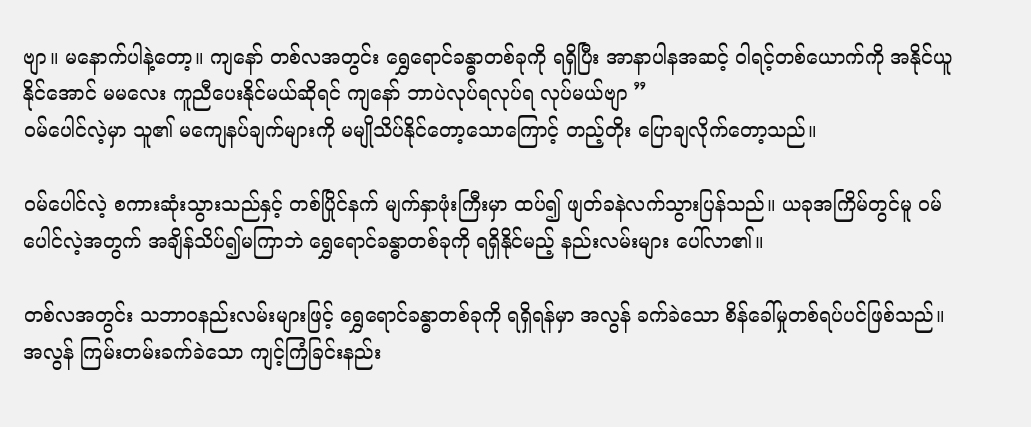ဗျာ။ ‌မနောက်ပါနဲ့တော့။ ကျနော် တစ်လအတွင်း ရွှေရောင်ခန္ဓာတစ်ခုကို ရရှိပြီး အာနာပါနအဆင့် ဝါရင့်တစ်ယောက်ကို အနိုင်ယူနိုင်အောင် မမလေး ကူညီပေးနိုင်မယ်ဆိုရင် ကျနော် ဘာပဲလုပ်ရလုပ်ရ လုပ်မယ်ဗျာ ”
ဝမ်ပေါင်လဲ့မှာ သူ၏ မကျေနပ်ချက်များကို မမျိုသိပ်နိုင်တော့သောကြောင့် တည့်တိုး ပြောချလိုက်တော့သည်။

ဝမ်ပေါင်လဲ့ စကားဆုံးသွားသည်နှင့် တစ်ပြိုင်နက် မျက်နှာဖုံးကြီးမှာ ထပ်၍ ဖျတ်ခနဲလက်သွားပြန်သည်။ ယခုအကြိမ်တွင်မူ ဝမ်ပေါင်လဲ့အတွက် အချိန်သိပ်၍မကြာဘဲ ရွှေရောင်ခန္ဓာတစ်ခုကို ရရှိနိုင်မည့် နည်းလမ်းများ ပေါ်လာ၏။

တစ်လအတွင်း သဘာဝနည်းလမ်းများဖြင့် ရွှေရောင်ခန္ဓာတစ်ခုကို ရရှိရန်မှာ အလွန် ခက်ခဲသော စိန်ခေါ်မှုတစ်ရပ်ပင်ဖြစ်သည်။ အလွန် ကြမ်းတမ်းခက်ခဲသော ကျင့်ကြံခြင်းနည်း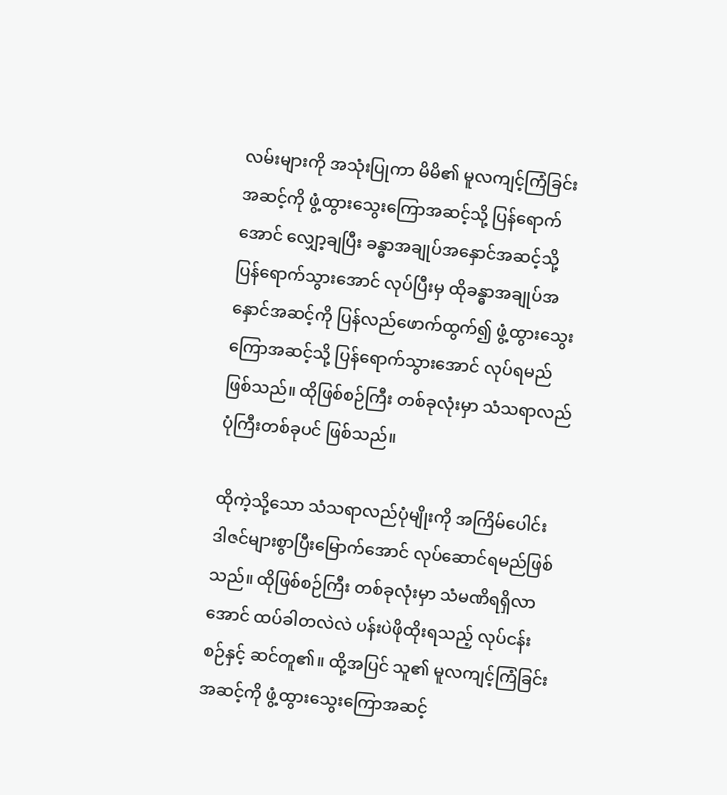လမ်းများကို အသုံးပြုကာ မိမိ၏ မူလကျင့်ကြံခြင်းအဆင့်ကို ဖွံ့ထွားသွေးကြောအဆင့်သို့ ပြန်ရောက်အောင် လျှော့ချပြီး ခန္ဓာအချုပ်အနှောင်အဆင့်သို့ ပြန်ရောက်သွားအောင် လုပ်ပြီးမှ ထိုခန္ဓာအချုပ်အနှောင်အဆင့်ကို ပြန်လည်ဖောက်ထွက်၍ ဖွံ့ထွားသွေးကြောအဆင့်သို့ ပြန်ရောက်သွားအောင် လုပ်ရမည်ဖြစ်သည်။ ထိုဖြစ်စဉ်ကြီး တစ်ခုလုံးမှာ သံသရာလည်ပုံကြီးတစ်ခုပင် ဖြစ်သည်။

ထိုကဲ့သို့သော သံသရာလည်ပုံမျိုးကို အကြိမ်ပေါင်း ဒါဇင်များစွာပြီးမြောက်အောင် လုပ်ဆောင်ရမည်ဖြစ်သည်။ ထိုဖြစ်စဉ်ကြီး တစ်ခုလုံးမှာ သံမဏိရရှိလာအောင် ထပ်ခါတလဲလဲ ပန်းပဲဖိုထိုးရသည့် လုပ်ငန်းစဉ်နှင့် ဆင်တူ၏။ ထို့အပြင် သူ၏ မူလကျင့်ကြံခြင်းအဆင့်ကို ဖွံ့ထွားသွေးကြောအဆင့်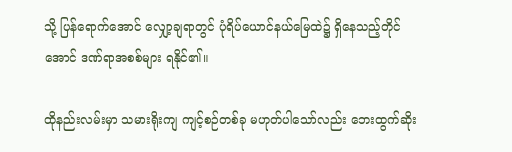သို့ ပြန်ရောက်အောင် လျှော့ချရာတွင် ပုံရိပ်ယောင်နယ်မြေထဲ၌ ရှိနေသည့်တိုင်အောင် ဒဏ်ရာအစစ်များ ရနိုင်၏။

ထိုနည်းလမ်းမှာ သမားရိုးကျ ကျင့်စဉ်တစ်ခု မဟုတ်ပါသော်လည်း ဘေးထွက်ဆိုး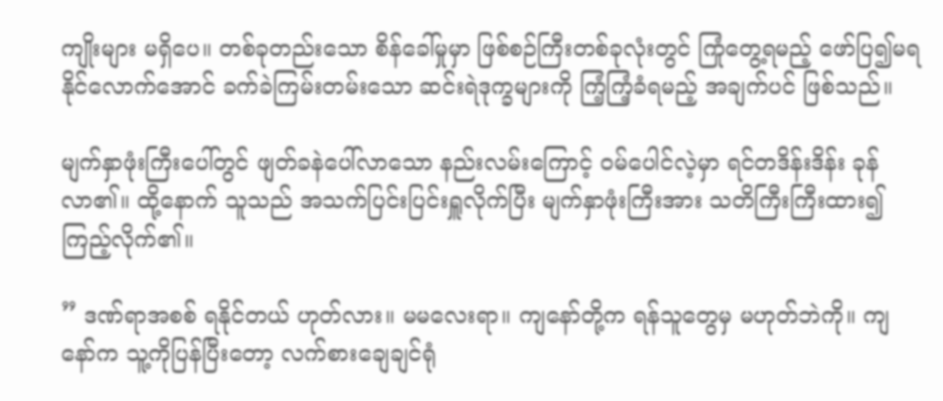ကျိုးများ မရှိပေ။ တစ်ခုတည်းသော စိန်ခေါ်မှုမှာ ဖြစ်စဉ်ကြီးတစ်ခုလုံးတွင် ကြုံတွေ့ရမည့် ဖော်ပြ၍မရနိုင်လောက်အောင် ခက်ခဲကြမ်းတမ်းသော ဆင်းရဲဒုက္ခများကို ကြံ့ကြံ့ခံရမည့် အချက်ပင် ဖြစ်သည်။

မျက်နှာဖုံးကြီးပေါ်တွင် ဖျတ်ခနဲပေါ်လာသော နည်းလမ်းကြောင့် ဝမ်ပေါင်လဲ့မှာ ရင်တဒိန်းဒိန်း ခုန်လာ၏။ ထို့နောက် သူသည် အသက်ပြင်းပြင်းရှူလိုက်ပြီး မျက်နှာဖုံးကြီးအား သတိကြီးကြီးထား၍ ကြည့်လိုက်၏။

” ဒဏ်ရာအစစ် ရနိုင်တယ် ဟုတ်လား။ မမလေးရာ။ ကျနော်တို့က ရန်သူတွေမှ မဟုတ်ဘဲကို။ ကျနော်က သူ့ကိုပြန်ပြီးတော့ လက်စားချေချင်ရုံ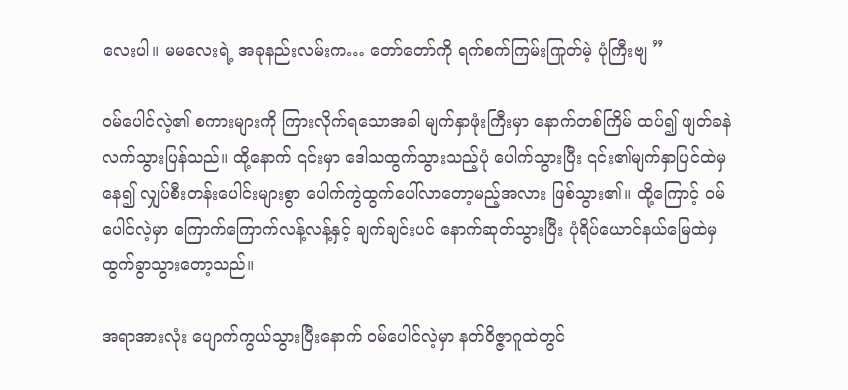လေးပါ။ မမလေးရဲ့ အခုနည်းလမ်းက… တော်တော်ကို ရက်စက်ကြမ်းကြုတ်မဲ့ ပုံကြီးဗျ ”

ဝမ်ပေါင်လဲ့၏ စကားများကို ကြားလိုက်ရသောအခါ မျက်နှာဖုံးကြီးမှာ နောက်တစ်ကြိမ် ထပ်၍ ဖျတ်ခနဲ လက်သွားပြန်သည်။ ထို့နောက် ၎င်းမှာ ဒေါသထွက်သွားသည့်ပုံ ပေါက်သွားပြီး ၎င်း၏မျက်နှာပြင်ထဲမှနေ၍ လျှပ်စီးတန်းပေါင်းများစွာ ပေါက်ကွဲထွက်ပေါ်လာတော့မည့်အလား ဖြစ်သွား၏။ ထို့ကြောင့် ဝမ်ပေါင်လဲ့မှာ ကြောက်ကြောက်လန့်လန့်နှင့် ချက်ချင်းပင် နောက်ဆုတ်သွားပြီး ပုံရိပ်ယောင်နယ်မြေထဲမှ ထွက်ခွာသွားတော့သည်။

အရာအားလုံး ပျောက်ကွယ်သွားပြီးနောက် ဝမ်ပေါင်လဲ့မှာ နတ်ဝိဇ္ဇာဂူထဲတွင်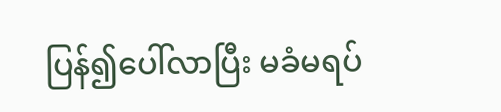ပြန်၍ပေါ်လာပြီး မခံမရပ်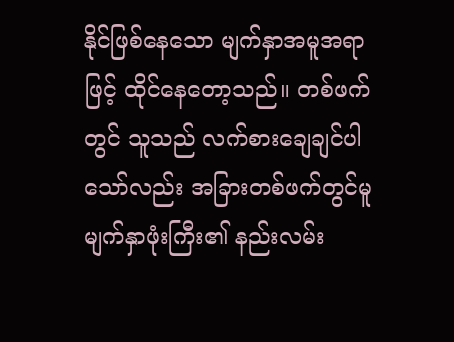နိုင်ဖြစ်နေသော မျက်နှာအမူအရာဖြင့် ထိုင်နေတော့သည်။ တစ်ဖက်တွင် သူသည် လက်စားချေချင်ပါသော်လည်း အခြားတစ်ဖက်တွင်မူ မျက်နှာဖုံးကြီး၏ နည်းလမ်း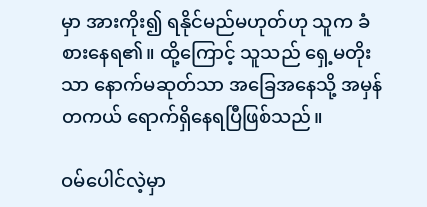မှာ အားကိုး၍ ရနိုင်မည်မဟုတ်ဟု သူက ခံစားနေရ၏။ ထို့ကြောင့် သူသည် ရှေ့မတိုးသာ နောက်မဆုတ်သာ အခြေအနေသို့ အမှန်တကယ် ရောက်ရှိနေရပြီဖြစ်သည်။

ဝမ်ပေါင်လဲ့မှာ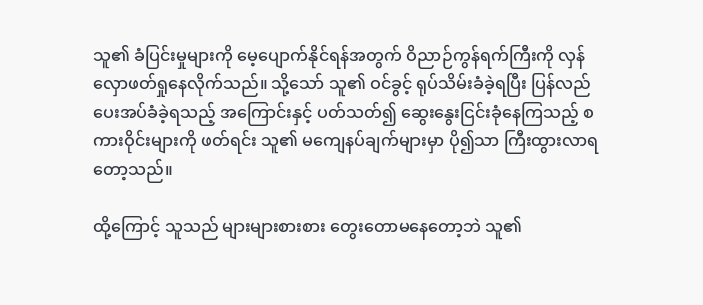သူ၏ ခံပြင်းမှုများကို မေ့ပျောက်နိုင်ရန်အတွက် ဝိညာဉ်ကွန်ရက်ကြီးကို လှန်လှောဖတ်ရှုနေလိုက်သည်။ သို့သော် သူ၏ ဝင်ခွင့် ရုပ်သိမ်းခံခဲ့ရပြီး ပြန်လည်ပေးအပ်ခံခဲ့ရသည့် အကြောင်းနှင့် ပတ်သတ်၍ ဆွေးနွေးငြင်းခုံနေကြသည့် စကားဝိုင်းများကို ဖတ်ရင်း သူ၏ မကျေနပ်ချက်များမှာ ပို၍သာ ကြီးထွားလာရတော့သည်။

ထို့ကြောင့် သူသည် များများစားစား တွေးတောမနေတော့ဘဲ သူ၏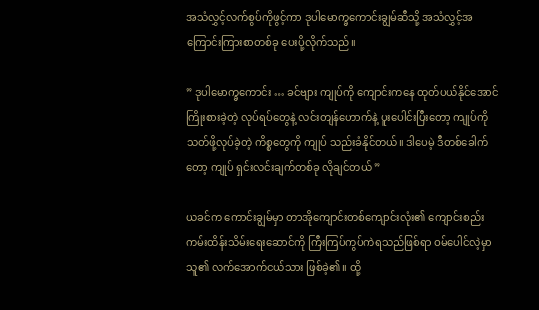အသံလွှင့်လက်စွပ်ကိုဖွင့်ကာ ဒုပါမောက္ခကောင်းချွမ်ဆီသို့ အသံလွှင့်အကြောင်းကြားစာတစ်ခု ပေးပို့လိုက်သည်။

” ဒုပါမောက္ခကောင်း … ခင်ဗျား ကျုပ်ကို ကျောင်းကနေ ထုတ်ပယ်နိုင်အောင် ကြိုးစားခဲ့တဲ့ လုပ်ရပ်တွေနဲ့ လင်းတျန်ဟောက်နဲ့ ပူးပေါင်းပြီးတော့ ကျုပ်ကို သတ်ဖို့လုပ်ခဲ့တဲ့ ကိစ္စတွေကို ကျုပ် သည်းခံနိုင်တယ်။ ဒါပေမဲ့ ဒီတစ်ခေါက်တော့ ကျုပ် ရှင်းလင်းချက်တစ်ခု လိုချင်တယ် ”

ယခင်က ကောင်းချွမ်မှာ တာအိုကျောင်းတစ်ကျောင်းလုံး၏ ကျောင်းစည်းကမ်းထိန်းသိမ်းရေးဆောင်ကို ကြီးကြပ်ကွပ်ကဲရသည်ဖြစ်ရာ ဝမ်ပေါင်လဲ့မှာ သူ၏ လက်အောက်ငယ်သား ဖြစ်ခဲ့၏။ ထို့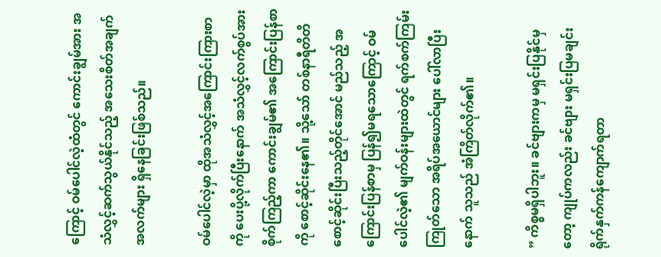ကြောင့် ဝမ်ပေါင်လဲ့ထံတွင် ကောင်းချွမ်အား အသံလွှင့်ဆက်သွယ်နိုင်သည့် အသေးစိတ်အချက်အလက်များ ရှိနေခြင်းဖြစ်သည်။

ဝမ်ပေါင်လဲ့မှာ ထိုအသံလွှင့်အကြောင်းကြားစာကို ပေးပို့လိုက်ပြီးနောက် အသံလွှင့်လက်စွပ်အား စိုက်ကြည့်ကာ ကောင်းချွမ်၏ အကြောင်းပြန်စာကို စောင့်ဆိုင်းနေ၏။ သို့သော် တစ်နာရီတိတိ စောင့်ဆိုင်းပြီးသည့်တိုင်အောင် မည်သည့် အကြောင်းပြန်စာမှ ပြန်၍မရသောကြောင့် ဝမ်ပေါင်လဲ့၏ မျက်ဝန်းများထဲတွင် ရက်စက်ကြမ်းကြုတ်သော အရိပ်အယောင်များ ပေါ်လာပြီးနောက် သူသည် အံကြိတ်လိုက်၏။

” ကိစ္စမရှိပါဘူး။ ခင်ဗျားကမှ မရှင်းပြနိုင်မှတော့ ကျုပ်ကလည်း ခင်ဗျား မရှင်းပြမချင်း ရိုက်နှက်ကန်ကျောက်ရတာ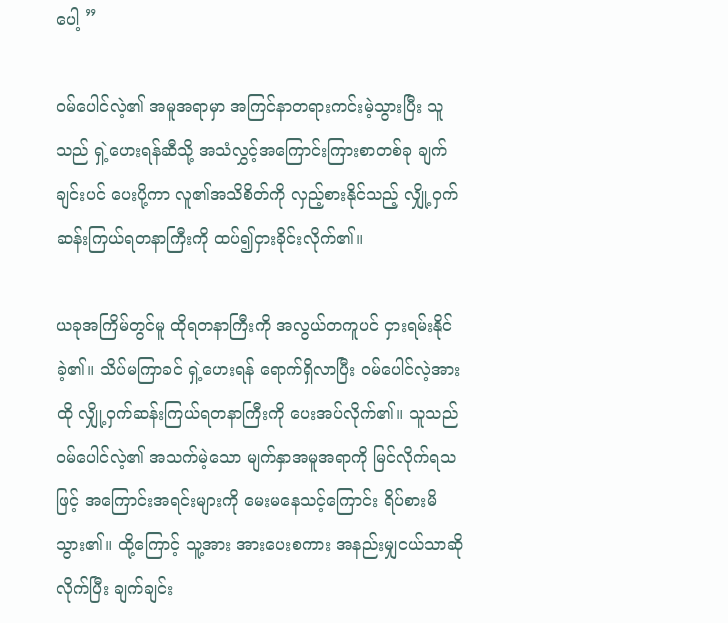ပေါ့ ”

ဝမ်ပေါင်လဲ့၏ အမူအရာမှာ အကြင်နာတရားကင်းမဲ့သွားပြီး သူသည် ရှဲ့ဟေးရန်ဆီသို့ အသံလွှင့်အကြောင်းကြားစာတစ်ခု ချက်ချင်းပင် ပေးပို့ကာ လူ၏အသိစိတ်ကို လှည့်စားနိုင်သည့် လျှို့ဝှက်ဆန်းကြယ်ရတနာကြီးကို ထပ်၍ငှားခိုင်းလိုက်၏။

ယခုအကြိမ်တွင်မူ ထိုရတနာကြီးကို အလွယ်တကူပင် ငှားရမ်းနိုင်ခဲ့၏။ သိပ်မကြာခင် ရှဲ့ဟေးရန် ရောက်ရှိလာပြီး ဝမ်ပေါင်လဲ့အား ထို လျှို့ဝှက်ဆန်းကြယ်ရတနာကြီးကို ပေးအပ်လိုက်၏။ သူသည် ဝမ်ပေါင်လဲ့၏ အသက်မဲ့သော မျက်နှာအမူအရာကို မြင်လိုက်ရသဖြင့် အကြောင်းအရင်းများကို မေးမနေသင့်ကြောင်း ရိပ်စားမိသွား၏။ ထို့ကြောင့် သူ့အား အားပေးစကား အနည်းမျှငယ်သာဆိုလိုက်ပြီး ချက်ချင်း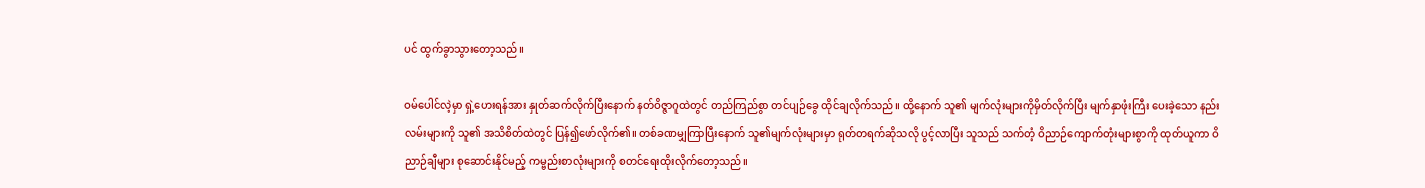ပင် ထွက်ခွာသွားတော့သည်။

ဝမ်ပေါင်လဲ့မှာ ရှဲ့ဟေးရန်အား နှုတ်ဆက်လိုက်ပြီးနောက် နတ်ဝိဇ္ဇာဂူထဲတွင် တည်ကြည်စွာ တင်ပျဉ်ခွေ ထိုင်ချလိုက်သည်။ ထို့နောက် သူ၏ မျက်လုံးများကိုမှိတ်လိုက်ပြီး မျက်နှာဖုံးကြီး ပေးခဲ့သော နည်းလမ်းများကို သူ၏ အသိစိတ်ထဲတွင် ပြန်၍ဖော်လိုက်၏။ တစ်ခဏမျှကြာပြီးနောက် သူ၏မျက်လုံးများမှာ ရုတ်တရက်ဆိုသလို ပွင့်လာပြီး သူသည် သက်တံ့ ဝိညာဉ်ကျောက်တုံးများစွာကို ထုတ်ယူကာ ဝိညာဉ်ချီများ စုဆောင်းနိုင်မည့် ကမ္ဗည်းစာလုံးများကို စတင်ရေးထိုးလိုက်တော့သည်။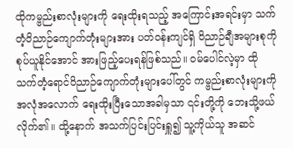ထိုကမ္ဗည်းစာလုံးများကို ရေးထိုးရသည့် အကြောင်းအရင်းမှာ သက်တံ့ဝိညာဉ်ကျောက်တုံးများအား ပတ်ဝန်းကျင်ရှိ ဝိညာဉ်ချီအများစုကို စုပ်ယူနိုင်အောင် အားဖြည့်ပေးရန်ဖြစ်သည်။ ဝမ်ပေါင်လဲ့မှာ ထို သက်တံ့ရောင်ဝိညာဉ်ကျောက်တုံးများပေါ်တွင် ကမ္ဗည်းစာလုံးများကို အလုံအလောက် ရေးထိုးပြီးသောအခါမှသာ ၎င်းတို့ကို ဘေးသို့ဖယ်လိုက်၏။ ထို့နောက် အသက်ပြင်းပြင်းရှူ၍ သူ့ကိုယ်သူ အဆင်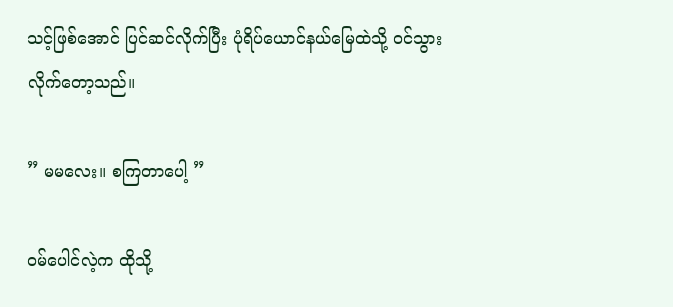သင့်ဖြစ်အောင် ပြင်ဆင်လိုက်ပြီး ပုံရိပ်ယောင်နယ်‌မြေထဲသို့ ဝင်သွားလိုက်တော့သည်။

” မမလေး။ စကြတာပေါ့ ”

ဝမ်ပေါင်လဲ့က ထိုသို့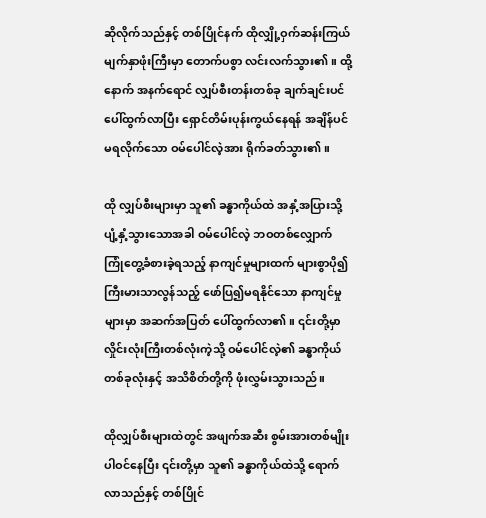ဆိုလိုက်သည်နှင့် တစ်ပြိုင်နက် ထိုလျှို့ဝှက်ဆန်းကြယ် မျက်နှာဖုံးကြီးမှာ တောက်ပစွာ လင်းလက်သွား၏။ ထို့နောက် အနက်ရောင် လျှပ်စီးတန်းတစ်ခု ချက်ချင်းပင် ပေါ်ထွက်လာပြီး ရှောင်တိမ်းပုန်းကွယ်နေရန် အချိန်ပင်မရလိုက်သော ဝမ်ပေါင်လဲ့အား ရိုက်ခတ်သွား၏။

ထို လျှပ်စီးများမှာ သူ၏ ခန္ဓာကိုယ်ထဲ အနှံ့အပြားသို့ ပျံ့နှံ့သွားသောအခါ ဝမ်ပေါင်လဲ့ ဘဝတစ်လျှောက် ကြုံတွေ့ခံစားခဲ့ရသည့် နာကျင်မှုများထက် များစွာပို၍ ကြီးမားသာလွန်သည့် ဖော်ပြ၍မရနိုင်သော နာကျင်မှုများမှာ အဆက်အပြတ် ပေါ်ထွက်လာ၏။ ၎င်းတို့မှာ လှိုင်းလုံးကြီးတစ်လုံးကဲ့သို့ ဝမ်ပေါင်လဲ့၏ ခန္ဓာကိုယ်တစ်ခုလုံးနှင့် အသိစိတ်တို့ကို ဖုံးလွှမ်းသွားသည်။

ထိုလျှပ်စီးများထဲတွင် အဖျက်အဆီး စွမ်းအားတစ်မျိုးပါဝင်နေပြီး ၎င်းတို့မှာ သူ၏ ခန္ဓာကိုယ်ထဲသို့ ရောက်လာသည်နှင့် တစ်ပြိုင်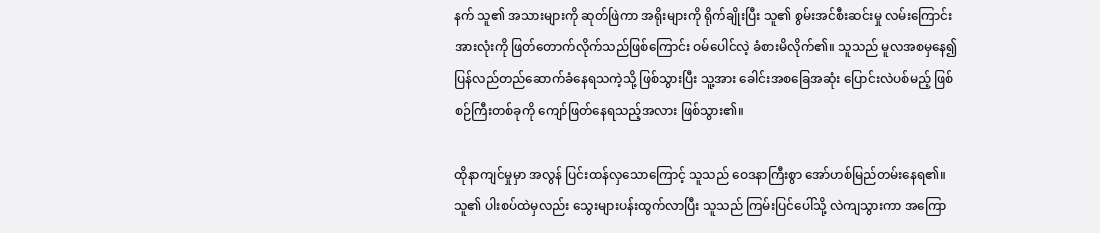နက် သူ၏ အသားများကို ဆုတ်ဖြဲကာ အရိုးများကို ရိုက်ချိုးပြီး သူ၏ စွမ်းအင်စီးဆင်းမှု လမ်းကြောင်းအားလုံးကို ဖြတ်တောက်လိုက်သည်ဖြစ်ကြောင်း ဝမ်ပေါင်လဲ့ ခံစားမိလိုက်၏။ သူသည် မူလအစမှနေ၍ ပြန်လည်တည်ဆောက်ခံနေရသကဲ့သို့ ဖြစ်သွားပြီး သူ့အား ခေါင်းအစခြေအဆုံး ပြောင်းလဲပစ်မည့် ဖြစ်စဉ်ကြီးတစ်ခုကို ကျော်ဖြတ်နေရသည့်အလား ဖြစ်သွား၏။

ထိုနာကျင်မှုမှာ အလွန် ပြင်းထန်လှသောကြောင့် သူသည် ဝေဒနာကြီးစွာ အော်ဟစ်မြည်တမ်းနေရ၏။ သူ၏ ပါးစပ်ထဲမှလည်း သွေးများပန်းထွက်လာပြီး သူသည် ကြမ်းပြင်ပေါ်သို့ လဲကျသွားကာ အကြော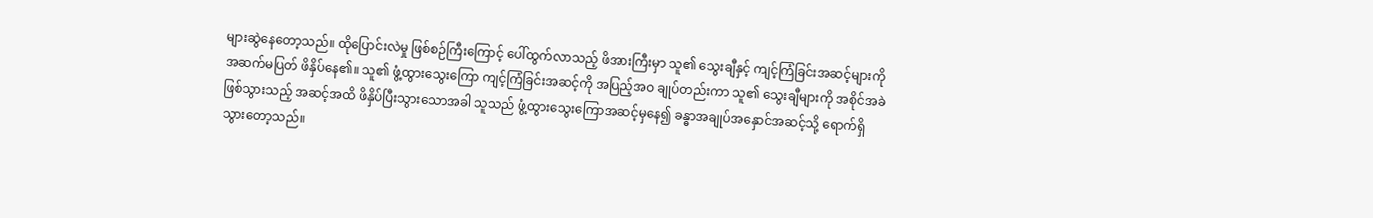များဆွဲနေတော့သည်။ ထိုပြောင်းလဲမှု ဖြစ်စဉ်ကြီးကြောင့် ပေါ်ထွက်လာသည့် ဖိအားကြီးမှာ သူ၏ သွေးချီနှင့် ကျင့်ကြံခြင်းအဆင့်များကို အဆက်မပြတ် ဖိနှိပ်နေ၏။ သူ၏ ဖွံ့ထွားသွေးကြော ကျင့်ကြံခြင်းအဆင့်ကို အပြည့်အဝ ချုပ်တည်းကာ သူ၏ သွေးချီများကို အစိုင်အခဲ ဖြစ်သွားသည့် အဆင့်အထိ ဖိနှိပ်ပြီးသွားသောအခါ သူသည် ဖွံ့ထွားသွေးကြောအဆင့်မှနေ၍ ခန္ဓာအချုပ်အနှောင်အဆင့်သို့ ရောက်ရှိသွားတော့သည်။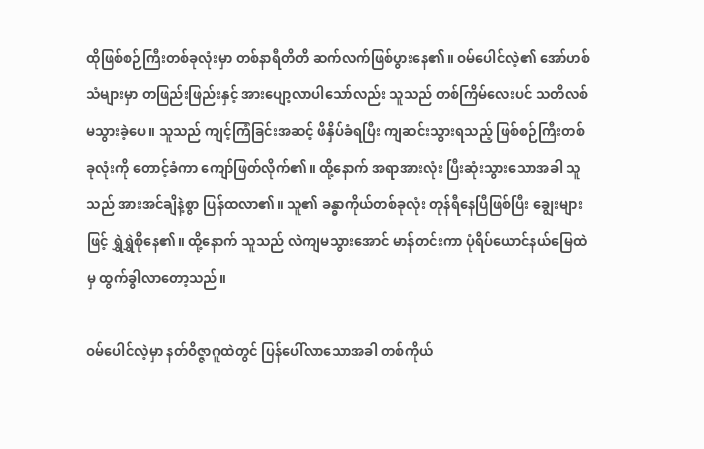ထိုဖြစ်စဉ်ကြီးတစ်ခုလုံးမှာ တစ်နာရီတိတိ ဆက်လက်ဖြစ်ပွားနေ၏။ ဝမ်ပေါင်လဲ့၏ အော်ဟစ်သံများမှာ တဖြည်းဖြည်းနှင့် အားပျော့လာပါသော်လည်း သူသည် တစ်ကြိမ်လေးပင် သတိလစ်မသွားခဲ့ပေ။ သူသည် ကျင့်ကြံခြင်းအဆင့် ဖိနှိပ်ခံရပြီး ကျဆင်းသွားရသည့် ဖြစ်စဉ်ကြီးတစ်ခုလုံးကို တောင့်ခံကာ ကျော်ဖြတ်လိုက်၏။ ထို့နောက် အရာအားလုံး ပြီးဆုံးသွားသောအခါ သူသည် အားအင်ချိနဲ့စွာ ပြန်ထလာ၏။ သူ၏ ခန္ဓာကိုယ်တစ်ခုလုံး တုန်ရီနေပြီဖြစ်ပြီး ချွေးများဖြင့် ရွှဲရွှဲစိုနေ၏။ ထို့နောက် သူသည် လဲကျမသွားအောင် မာန်တင်းကာ ပုံရိပ်ယောင်နယ်‌မြေထဲမှ ထွက်ခွါလာတော့သည်။

ဝမ်ပေါင်လဲ့မှာ နတ်ဝိဇ္ဇာဂူထဲတွင် ပြန်ပေါ်လာသောအခါ တစ်ကိုယ်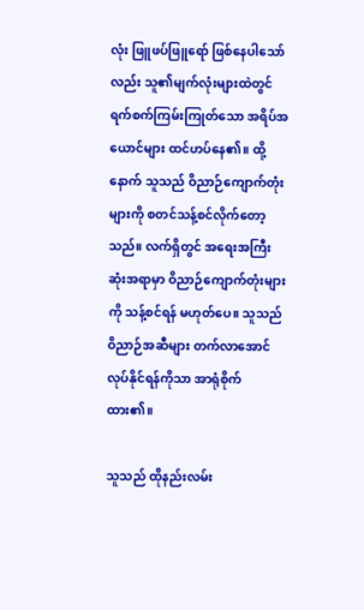လုံး ဖြူဖပ်ဖြူရော် ဖြစ်နေပါသော်လည်း သူ၏မျက်လုံးများထဲတွင် ရက်စက်ကြမ်းကြုတ်သော အရိပ်အယောင်များ ထင်ဟပ်နေ၏။ ထို့နောက် သူသည် ဝိညာဉ်ကျောက်တုံးများကို စတင်သန့်စင်လိုက်တော့သည်။ လက်ရှိတွင် အရေးအကြီးဆုံးအရာမှာ ဝိညာဉ်ကျောက်တုံးများကို သန့်စင်ရန် မဟုတ်ပေ။ သူသည် ဝိညာဉ်အဆီများ တက်လာအောင် လုပ်နိုင်ရန်ကိုသာ အာရုံစိုက်ထား၏။

သူသည် ထိုနည်းလမ်း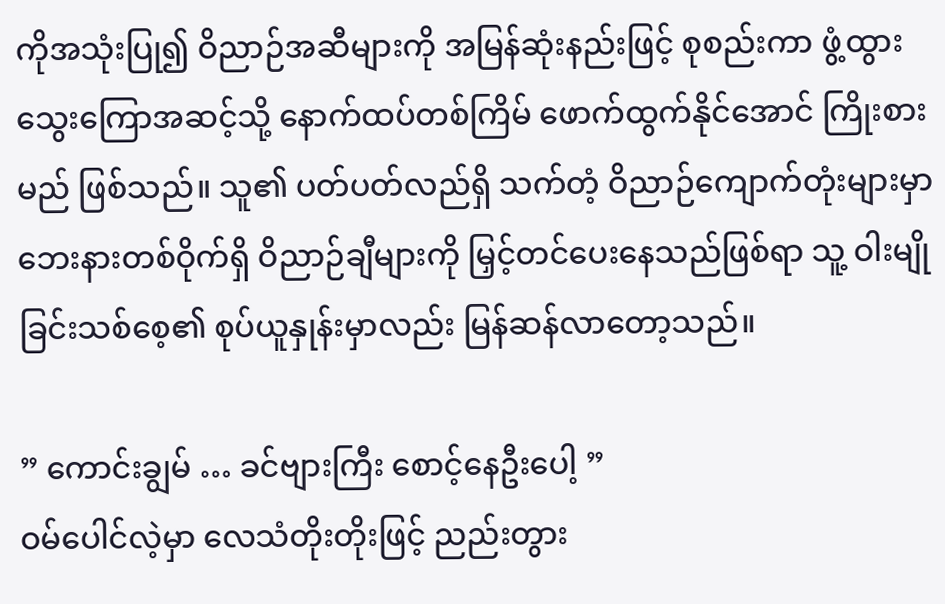ကိုအသုံးပြု၍ ဝိညာဉ်အဆီများကို အမြန်ဆုံးနည်းဖြင့် စုစည်းကာ ဖွံ့ထွားသွေးကြောအဆင့်သို့ ‌နောက်ထပ်တစ်ကြိမ် ဖောက်ထွက်နိုင်အောင် ကြိုးစားမည် ဖြစ်သည်။ သူ၏ ပတ်ပတ်လည်ရှိ သက်တံ့ ဝိညာဉ်ကျောက်တုံးများမှာ ဘေးနားတစ်ဝိုက်ရှိ ဝိညာဉ်ချီများကို မြှင့်တင်‌ပေးနေသည်ဖြစ်ရာ သူ့ ဝါးမျိုခြင်းသစ်စေ့၏ စုပ်ယူနှုန်းမှာလည်း မြန်ဆန်လာတော့သည်။

” ကောင်းချွမ် … ခင်ဗျားကြီး စောင့်နေဦးပေါ့ ”
ဝမ်ပေါင်လဲ့မှာ လေသံတိုးတိုးဖြင့် ညည်းတွား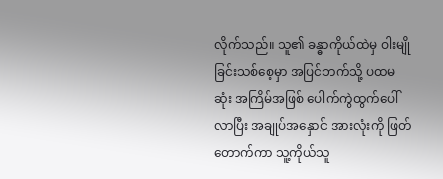လိုက်သည်။ သူ၏ ခန္ဓာကိုယ်ထဲမှ ဝါးမျိုခြင်းသစ်စေ့မှာ အပြင်ဘက်သို့ ပထမဆုံး အကြိမ်အဖြစ် ပေါက်ကွဲထွက်ပေါ်လာပြီး အချုပ်အနှောင် အားလုံးကို ဖြတ်တောက်ကာ သူ့ကိုယ်သူ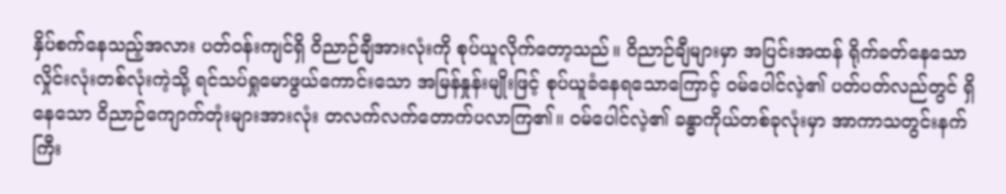နှိပ်စက်နေသည့်အလား ပတ်ဝန်းကျင်ရှိ ဝိညာဉ်ချီအားလုံးကို စုပ်ယူလိုက်တော့သည်။ ဝိညာဉ်ချီများမှာ အပြင်းအထန် ရိုက်ခတ်နေသော လှိုင်းလုံးတစ်လုံးကဲ့သို့ ရင်သပ်ရှုမောဖွယ်ကောင်းသော အမြန်နှုန်းမျိုးဖြင့် စုပ်ယူခံနေရသောကြောင့် ဝမ်ပေါင်လဲ့၏ ပတ်ပတ်လည်တွင် ရှိနေသော ဝိညာဉ်ကျောက်တုံးများအားလုံး တလက်လက်တောက်ပလာကြ၏။ ဝမ်ပေါင်လဲ့၏ ခန္ဓာကိုယ်တစ်ခုလုံးမှာ အာကာသတွင်းနက်ကြီး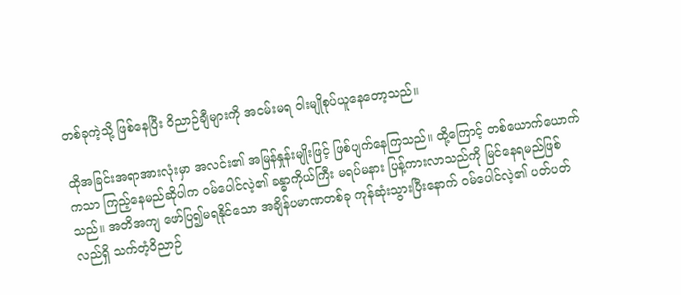တစ်ခုကဲ့သို့ ဖြစ်နေပြီး ဝိညာဉ်ချီများကို အငမ်းမရ ဝါးမျိုစုပ်ယူနေတော့သည်။

ထိုအခြင်းအရာအားလုံးမှာ အလင်း၏ အမြန်နှုန်းမျိုးဖြင့် ဖြစ်ပျက်နေကြသည်။ ထို့ကြောင့် တစ်ယောက်ယောက်ကသာ ကြည့်နေမည်ဆိုပါက ဝမ်ပေါင်လဲ့၏ ခန္ဓာကိုယ်ကြီး မရပ်မနား ပြန့်ကားလာသည်ကို မြင်နေရမည်ဖြစ်သည်။ အတိအကျ ဖော်ပြ၍မရနိုင်သော အချိန်ပမာဏတစ်ခု ကုန်ဆုံးသွားပြီးနောက် ဝမ်ပေါင်လဲ့၏ ပတ်ပတ်လည်ရှိ သက်တံ့ဝိညာဉ်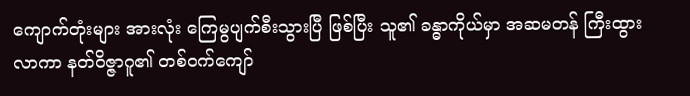ကျောက်တုံးများ အားလုံး ကြေမွပျက်စီးသွားပြီ ဖြစ်ပြီး သူ၏ ခန္ဓာကိုယ်မှာ အဆမတန် ကြီးထွားလာကာ နတ်ဝိဇ္ဇာဂူ၏ တစ်ဝက်ကျော်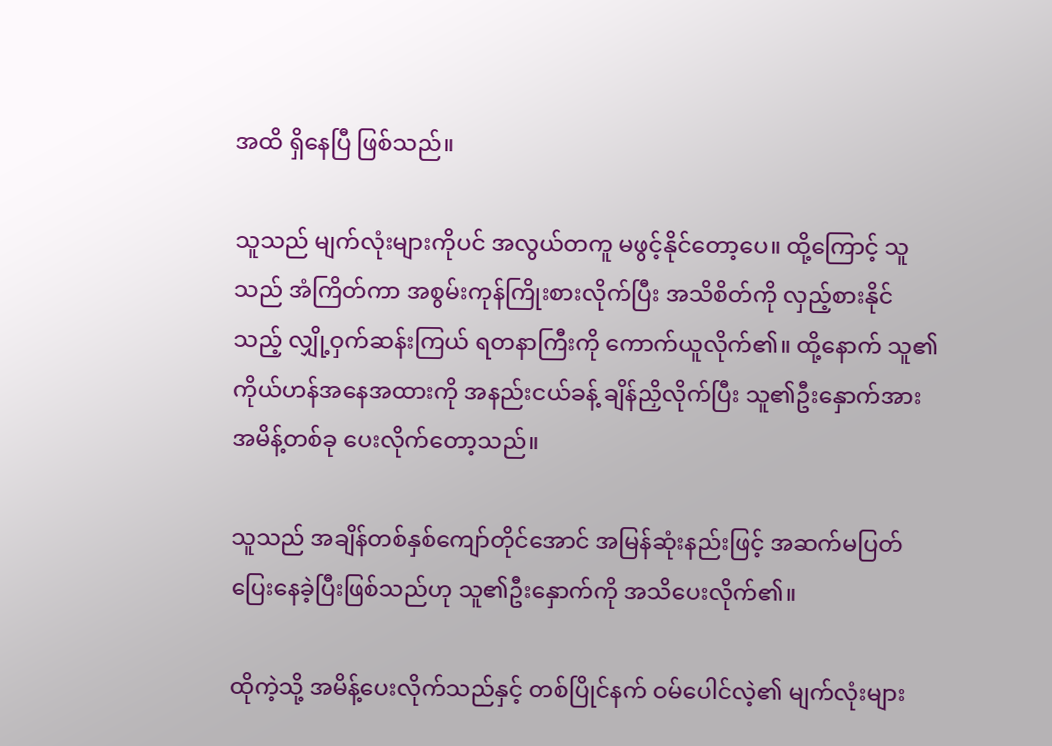အထိ ရှိနေပြီ ဖြစ်သည်။

သူသည် မျက်လုံးများကိုပင် အလွယ်တကူ မဖွင့်နိုင်တော့ပေ။ ထို့ကြောင့် သူသည် အံကြိတ်ကာ အစွမ်းကုန်ကြိုးစားလိုက်ပြီး အသိစိတ်ကို လှည့်စားနိုင်သည့် လျှို့ဝှက်ဆန်းကြယ် ရတနာကြီးကို ကောက်ယူလိုက်၏။ ထို့နောက် သူ၏ ကိုယ်ဟန်အနေအထားကို အနည်းငယ်ခန့် ချိန်ညှိလိုက်ပြီး သူ၏ဦးနှောက်အား အမိန့်တစ်ခု ပေးလိုက်တော့သည်။

သူသည် အချိန်တစ်နှစ်ကျော်တိုင်အောင် အမြန်ဆုံးနည်းဖြင့် အဆက်မပြတ် ပြေးနေခဲ့ပြီးဖြစ်သည်ဟု သူ၏ဦးနှောက်ကို အသိပေးလိုက်၏။

ထိုကဲ့သို့ အမိန့်ပေးလိုက်သည်နှင့် တစ်ပြိုင်နက် ဝမ်ပေါင်လဲ့၏ မျက်လုံးများ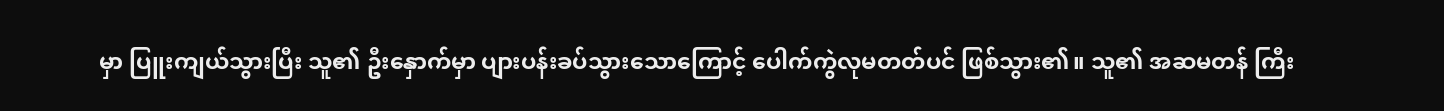မှာ ပြူးကျယ်သွားပြီး သူ၏ ဦးနှောက်မှာ ပျားပန်းခပ်သွားသောကြောင့် ပေါက်ကွဲလုမတတ်ပင် ဖြစ်သွား၏။ သူ၏ အဆမတန် ကြီး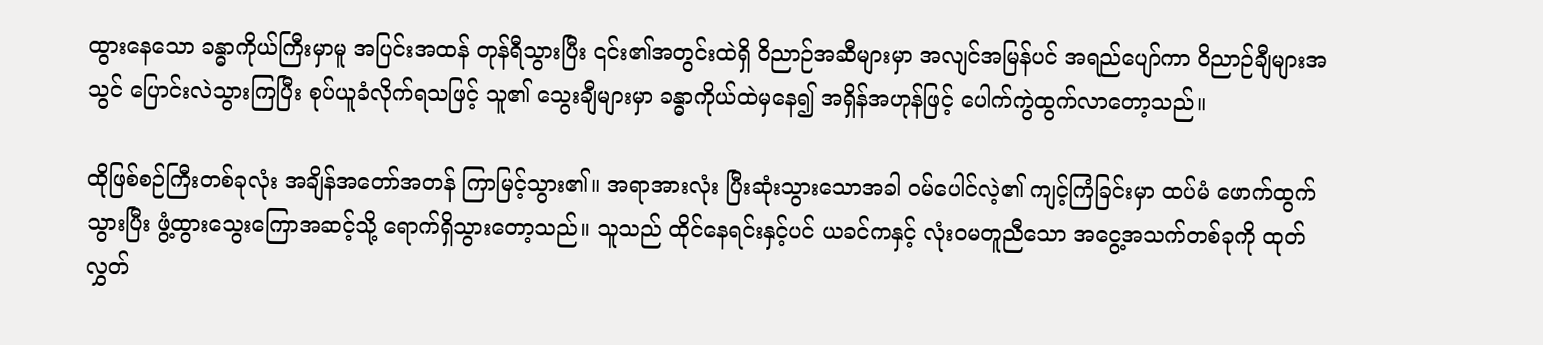ထွားနေသော ခန္ဓာကိုယ်ကြီးမှာမူ အပြင်းအထန် တုန်ရီသွားပြီး ၎င်း၏အတွင်းထဲရှိ ဝိညာဉ်အဆီများမှာ အလျင်အမြန်ပင် အရည်ပျော်ကာ ဝိညာဉ်ချီများအသွင် ပြောင်းလဲသွားကြပြီး စုပ်ယူခံလိုက်ရသဖြင့် သူ၏ သွေးချီများမှာ ခန္ဓာကိုယ်ထဲမှနေ၍ အရှိန်အဟုန်ဖြင့် ပေါက်ကွဲထွက်လာတော့သည်။

ထိုဖြစ်စဉ်ကြီးတစ်ခုလုံး အချိန်အတော်အတန် ကြာမြင့်သွား၏။ အရာအားလုံး ပြီးဆုံးသွားသောအခါ ဝမ်ပေါင်လဲ့၏ ကျင့်ကြံခြင်းမှာ ထပ်မံ ဖောက်ထွက်သွားပြီး ဖွံ့ထွားသွေးကြောအဆင့်သို့ ရောက်ရှိသွားတော့သည်။ သူသည် ထိုင်နေရင်းနှင့်ပင် ယခင်ကနှင့် လုံးဝမတူညီသော အငွေ့အသက်တစ်ခုကို ထုတ်လွှတ်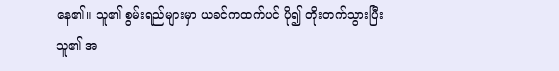နေ၏။ သူ၏ စွမ်းရည်များမှာ ယခင်ကထက်ပင် ပို၍ တိုးတက်သွားပြီး သူ၏ အ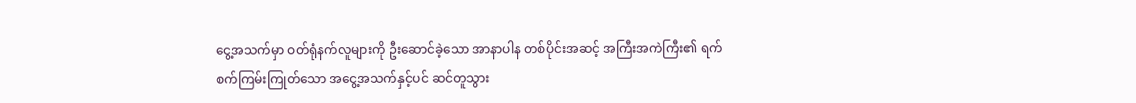ငွေ့အသက်မှာ ဝတ်ရုံနက်လူများကို ဦးဆောင်ခဲ့သော အာနာပါန တစ်ပိုင်းအဆင့် အကြီးအကဲကြီး၏ ရက်စက်ကြမ်းကြုတ်သော အငွေ့အသက်နှင့်ပင် ဆင်တူသွား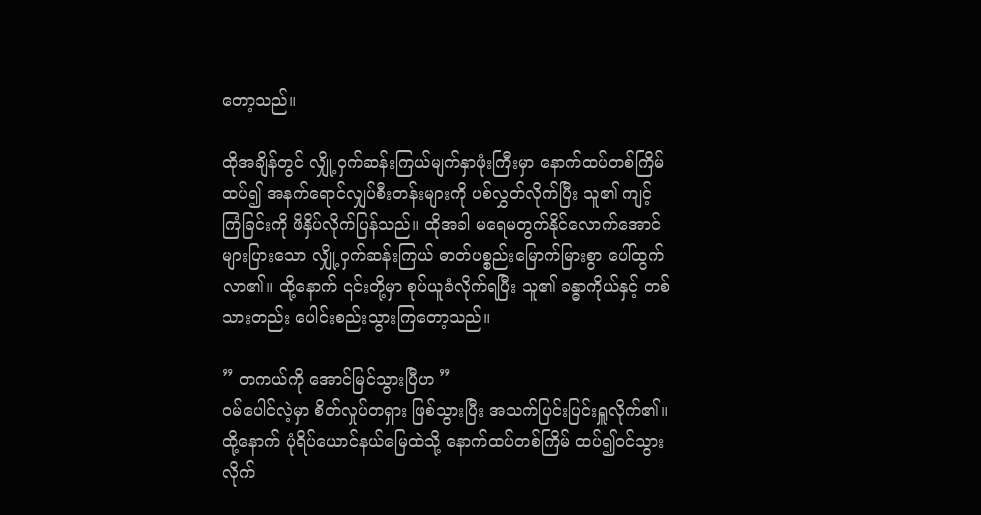တော့သည်။

ထိုအချိန်တွင် လျှို့ဝှက်ဆန်းကြယ်မျက်နှာဖုံးကြီးမှာ နောက်ထပ်တစ်ကြိမ်ထပ်၍ အနက်ရောင်လျှပ်စီးတန်းများကို ပစ်လွှတ်လိုက်ပြီး သူ၏ ကျင့်ကြံခြင်းကို ဖိနှိပ်လိုက်ပြန်သည်။ ထိုအခါ မရေမတွက်နိုင်လောက်အောင် များပြားသော လျှို့ဝှက်ဆန်းကြယ် ဓာတ်ပစ္စည်းမြောက်မြားစွာ ပေါ်ထွက်လာ၏။ ထို့နောက် ၎င်းတို့မှာ စုပ်ယူခံလိုက်ရပြီး သူ၏ ခန္ဓာကိုယ်နှင့် တစ်သားတည်း ပေါင်းစည်းသွားကြတော့သည်။

” တကယ်ကို အောင်မြင်သွားပြီဟ ”
ဝမ်ပေါင်လဲ့မှာ စိတ်လှုပ်တရှား ဖြစ်သွားပြီး အသက်ပြင်းပြင်းရှူလိုက်၏။ ထို့နောက် ပုံရိပ်ယောင်နယ်‌မြေထဲသို့ နောက်ထပ်တစ်ကြိမ် ထပ်၍ဝင်သွားလိုက်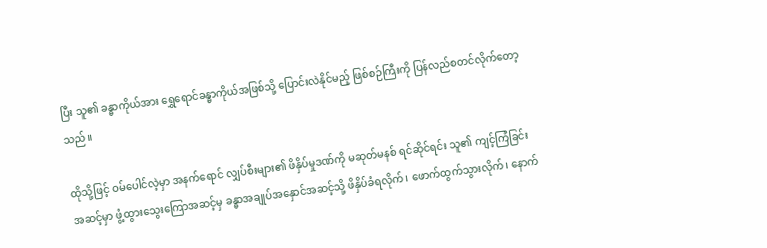ပြီး သူ၏ ခန္ဓာကိုယ်အား ရွှေရောင်ခန္ဓာကိုယ်အဖြစ်သို့ ပြောင်းလဲနိုင်မည့် ဖြစ်စဉ်ကြီးကို ပြန်လည်စတင်လိုက်တော့သည်။

ထိုသို့ဖြင့် ဝမ်ပေါင်လဲ့မှာ အနက်ရောင် လျှပ်စီးများ၏ ဖိနှိပ်မှုဒဏ်ကို မဆုတ်မနစ် ရင်ဆိုင်ရင်း သူ၏ ကျင့်ကြံခြင်းအဆင့်မှာ ဖွံ့ထွားသွေးကြောအဆင့်မှ ခန္ဓာအချုပ်အနှောင်အဆင့်သို့ ဖိနှိပ်ခံရလိုက်၊ ဖောက်ထွက်သွားလိုက်၊ နောက်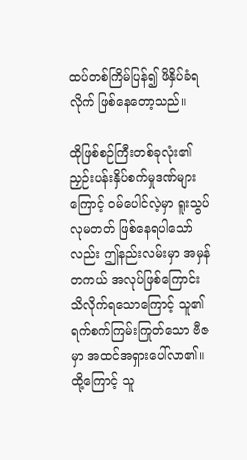ထပ်တစ်ကြိမ်ပြန်၍ ဖိနှိပ်ခံရလိုက် ဖြစ်နေတော့သည်။

ထိုဖြစ်စဉ်ကြီးတစ်ခုလုံး၏ ညှဉ်းပန်းနှိပ်စက်မှုဒဏ်များကြောင့် ဝမ်ပေါင်လဲ့မှာ ရူးသွပ်လုမတတ် ဖြစ်နေရပါသော်လည်း ဤနည်းလမ်းမှာ အမှန်တကယ် အလုပ်ဖြစ်ကြောင်း သိလိုက်ရသောကြောင့် သူ၏ ရက်စက်ကြမ်းကြုတ်သော ဗီဇမှာ အထင်အရှားပေါ်လာ၏။ ထို့ကြောင့် သူ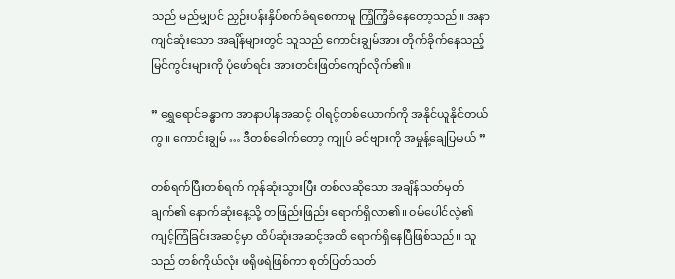သည် မည်မျှပင် ညှဉ်းပန်းနှိပ်စက်ခံရစေကာမူ ကြံ့ကြံ့ခံနေတော့သည်။ အနာကျင်ဆုံးသော အချိန်များတွင် သူသည် ကောင်းချွမ်အား တိုက်ခိုက်နေသည့် မြင်ကွင်းများကို ပုံဖော်ရင်း အားတင်းဖြတ်ကျော်လိုက်၏။

” ရွှေရောင်ခန္ဓာက အာနာပါနအဆင့် ဝါရင့်တစ်ယောက်ကို အနိုင်ယူနိုင်တယ်ကွ။ ကောင်းချွမ် … ဒီတစ်ခေါက်တော့ ကျုပ် ခင်ဗျားကို အမှုန့်ချေပြမယ် ”

တစ်ရက်ပြီးတစ်ရက် ကုန်ဆုံးသွားပြီး တစ်လဆိုသော အချိန်သတ်မှတ်ချက်၏ နောက်ဆုံးနေ့သို့ တဖြည်းဖြည်း ရောက်ရှိလာ၏။ ဝမ်ပေါင်လဲ့၏ ကျင့်ကြံခြင်းအဆင့်မှာ ထိပ်ဆုံးအဆင့်အထိ ရောက်ရှိနေပြီဖြစ်သည်။ သူသည် တစ်ကိုယ်လုံး ဖရိုဖရဲဖြစ်ကာ စုတ်ပြတ်သတ်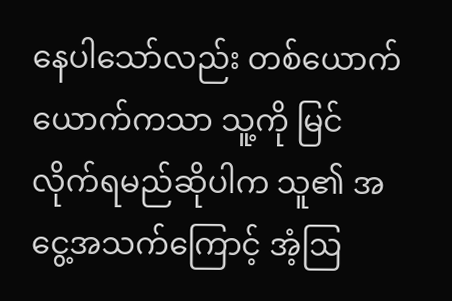နေပါသော်လည်း တစ်ယောက်ယောက်ကသာ သူ့ကို မြင်လိုက်ရမည်ဆိုပါက သူ၏ အငွေ့အသက်ကြောင့် အံ့ဩ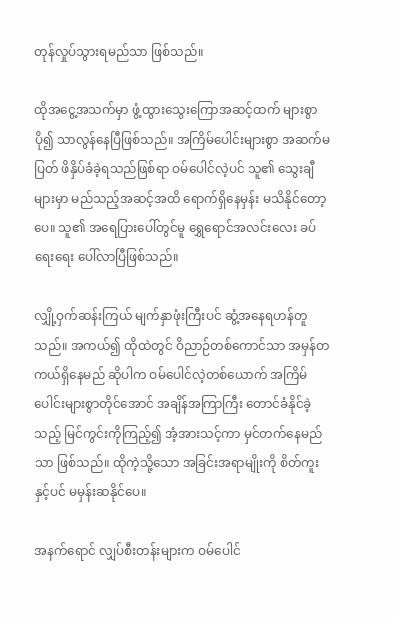တုန်လှုပ်သွားရမည်သာ ဖြစ်သည်။

ထိုအငွေ့အသက်မှာ ဖွံ့ထွားသွေးကြောအဆင့်ထက် များစွာပို၍ သာလွန်နေပြီဖြစ်သည်။ အကြိမ်ပေါင်းများစွာ အဆက်မပြတ် ဖိနှိပ်ခံခဲ့ရသည်ဖြစ်ရာ ဝမ်ပေါင်လဲ့ပင် သူ၏ သွေးချီများမှာ မည်သည့်အဆင့်အထိ ရောက်ရှိနေမှန်း မသိနိုင်တော့ပေ။ သူ၏ အရေပြားပေါ်တွင်မူ ရွှေရောင်‌အလင်းလေး ခပ်ရေးရေး ပေါ်လာပြီဖြစ်သည်။

လျှို့ဝှက်ဆန်းကြယ် မျက်နှာဖုံးကြီးပင် ဆွံ့အနေရဟန်တူသည်။ အကယ်၍ ထိုထဲတွင် ဝိညာဉ်တစ်ကောင်သာ အမှန်တကယ်ရှိနေမည် ဆိုပါက ဝမ်ပေါင်လဲ့တစ်ယောက် အကြိမ်ပေါင်းများစွာတိုင်အောင် အချိန်အကြာကြီး တောင်ခံနိုင်ခဲ့သည့် မြင်ကွင်းကိုကြည့်၍ အံ့အားသင့်ကာ မှင်တက်နေမည်သာ ဖြစ်သည်။ ထိုကဲ့သို့သော အခြင်းအရာမျိုးကို စိတ်ကူးနှင့်ပင် မမှန်းဆနိုင်ပေ။

အနက်ရောင် လျှပ်စီးတန်းများက ဝမ်ပေါင်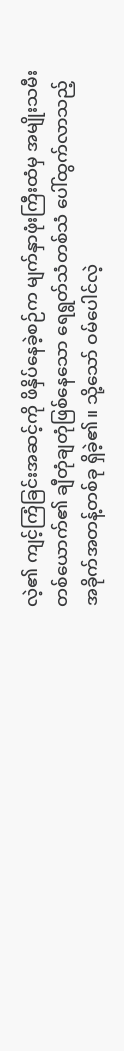လဲ့၏ ကျင့်ကြံခြင်းအဆင့်ကို ဖိနှိပ်နေခဲ့စဉ်က မျက်နှာဖုံးကြီးထံမှ အမျိုးသမီးတစ်ယောက်၏ ချီတုံချတုံဖြစ်နေသော ရေရွတ်သံတစ်သံ ပေါ်ထွက်လာသည့် အခိုက်အတန့်တစ်ခု ရှိခဲ့၏။ သို့သော် ဝမ်ပေါင်လဲ့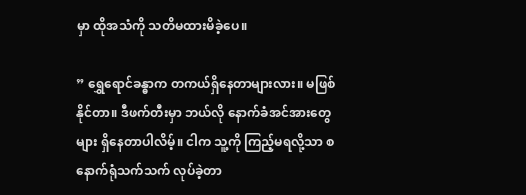မှာ ထိုအသံကို သတိမထားမိခဲ့ပေ။

” ရွှေရောင်ခန္ဓာက တကယ်ရှိနေတာများလား။ မဖြစ်နိုင်တာ။ ဒီဖက်တီးမှာ ဘယ်လို နောက်ခံအင်အားတွေများ ရှိနေတာပါလိမ့်။ ငါက သူ့ကို ကြည့်မရလို့သာ စနောက်ရုံသက်သက် လုပ်ခဲ့တာ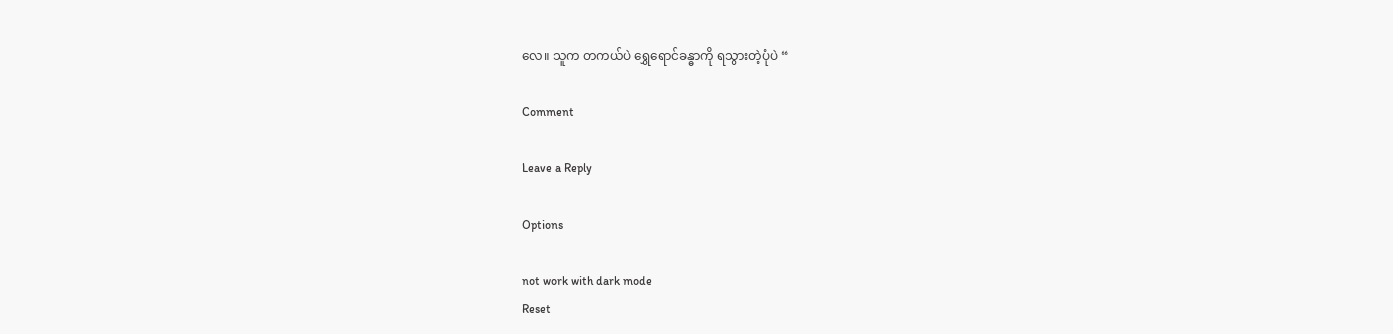လေ။ သူက တကယ်ပဲ ရွှေရောင်ခန္ဓာကို ရသွားတဲ့ပုံပဲ “

Comment

Leave a Reply

Options

not work with dark mode
Reset